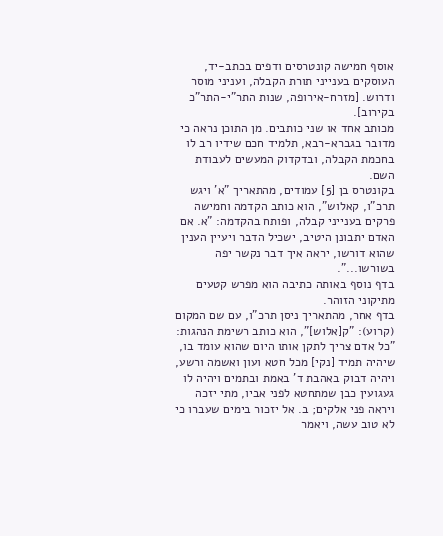אוסף חמישה קונטרסים ודפים בכתב-יד, העוסקים בענייני תורת הקבלה, ועניני מוסר ודרוש. [מזרח-אירופה, שנות התר"י-התר"כ בקירוב].
מכותב אחד או שני כותבים. מן התוכן נראה כי מדובר בגברא-רבא, תלמיד חכם שידיו רב לו בחכמת הקבלה, ובדקדוק המעשים לעבודת השם.
בקונטרס בן [5] עמודים, מהתאריך "א' ויגש תרכ"ו, קאלוש", הוא כותב הקדמה וחמישה פרקים בענייני קבלה, ופותח בהקדמה: "א. אם האדם יתבונן היטיב, ישכיל הדבר ויעיין הענין שהוא דורשו, יראה איך דבר נקשר יפה בשורשו...".
בדף נוסף באותה כתיבה הוא מפרש קטעים מתיקוני הזוהר.
בדף אחר, מהתאריך ניסן תרכ"ו, עם שם המקום (קרוע): "ק[אלוש]", הוא כותב רשימת הנהגות: "כל אדם צריך לתקן אותו היום שהוא עומד בו, שיהיה תמיד [נקי] מכל חטא ועון ואשמה ורשע, ויהיה דבוק באהבת ד' באמת ובתמים ויהיה לו געגועין כבן שמתחטא לפני אביו, מתי יזכה ויראה פני אלקים; ב. אל יזכור בימים שעברו כי לא טוב עשה, ויאמר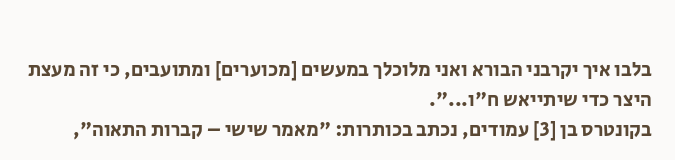בלבו איך יקרבני הבורא ואני מלוכלך במעשים [מכוערים] ומתועבים, כי זה מעצת היצר כדי שיתייאש ח"ו...".
בקונטרס בן [3] עמודים, נכתב בכותרות: "מאמר שישי – קברות התאוה",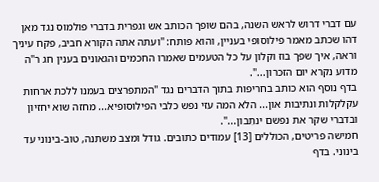עם דברי דרוש לראש השנה, בהם שופך הכותב אש וגפרית בדברי פולמוס נגד מאן דהו שכתב מאמר פילוסופי בעניין, והוא פותח: "ועתה אתה הקורא חביב, פקח עיניך וראה, איך שפך בוז וקלון על כל הטעמים שאמרו החכמים והגאונים בענין חג ר"ה מדוע נקרא יום הזכרון...".
בדף נוסף הוא כותב בחריפות בתוך הדברים נגד "המתפרצים בעמנו ללכת ארחות עקלקלות ונתיבות און... הלא המה עזי נפש כלבי הפילוסופיא... מחזה שוא יחזיון ובדברי שקר את נפשם ינתֵבון...".
חמישה פריטים, הכוללים [13] עמודים כתובים. גודל ומצב משתנה, טוב-בינוני עד בינוני. בדף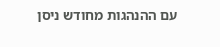עם ההנהגות מחודש ניסן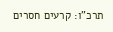תרכ"ו: קרעים חסרים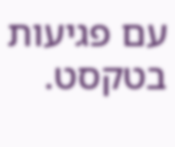עם פגיעות בטקסט.